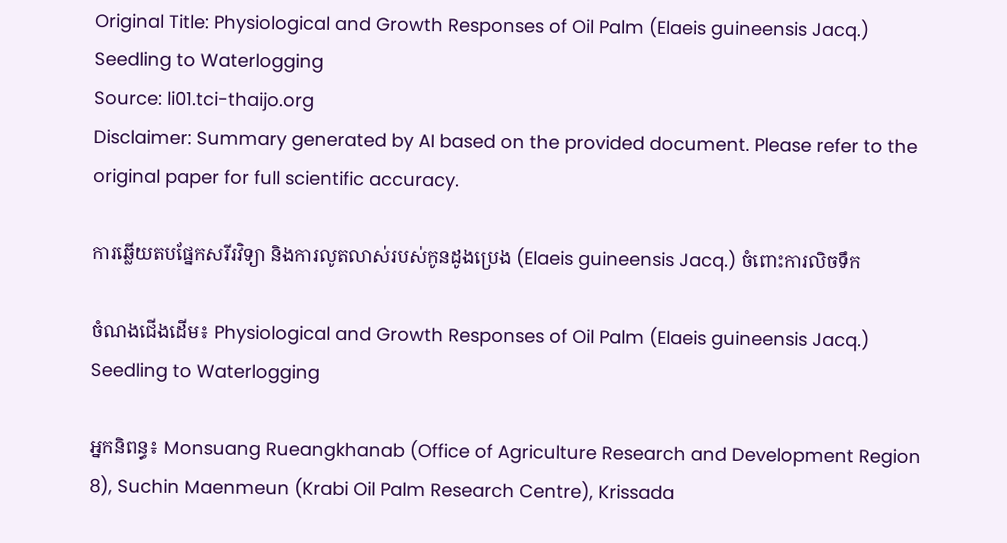Original Title: Physiological and Growth Responses of Oil Palm (Elaeis guineensis Jacq.) Seedling to Waterlogging
Source: li01.tci-thaijo.org
Disclaimer: Summary generated by AI based on the provided document. Please refer to the original paper for full scientific accuracy.

ការឆ្លើយតបផ្នែកសរីរវិទ្យា និងការលូតលាស់របស់កូនដូងប្រេង (Elaeis guineensis Jacq.) ចំពោះការលិចទឹក

ចំណងជើងដើម៖ Physiological and Growth Responses of Oil Palm (Elaeis guineensis Jacq.) Seedling to Waterlogging

អ្នកនិពន្ធ៖ Monsuang Rueangkhanab (Office of Agriculture Research and Development Region 8), Suchin Maenmeun (Krabi Oil Palm Research Centre), Krissada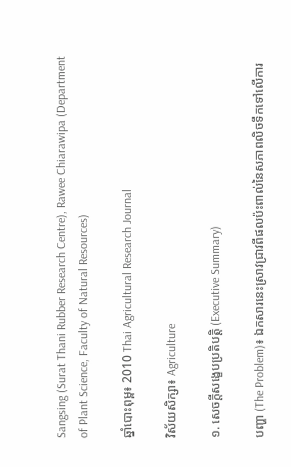Sangsing (Surat Thani Rubber Research Centre), Rawee Chiarawipa (Department of Plant Science, Faculty of Natural Resources)

ឆ្នាំបោះពុម្ព៖ 2010 Thai Agricultural Research Journal

វិស័យសិក្សា៖ Agriculture

១. សេចក្តីសង្ខេបប្រតិបត្តិ (Executive Summary)

បញ្ហា (The Problem)៖ ឯកសារនេះស្រាវជ្រាវពីផលប៉ះពាល់នៃសភាពលិចទឹកទៅលើការ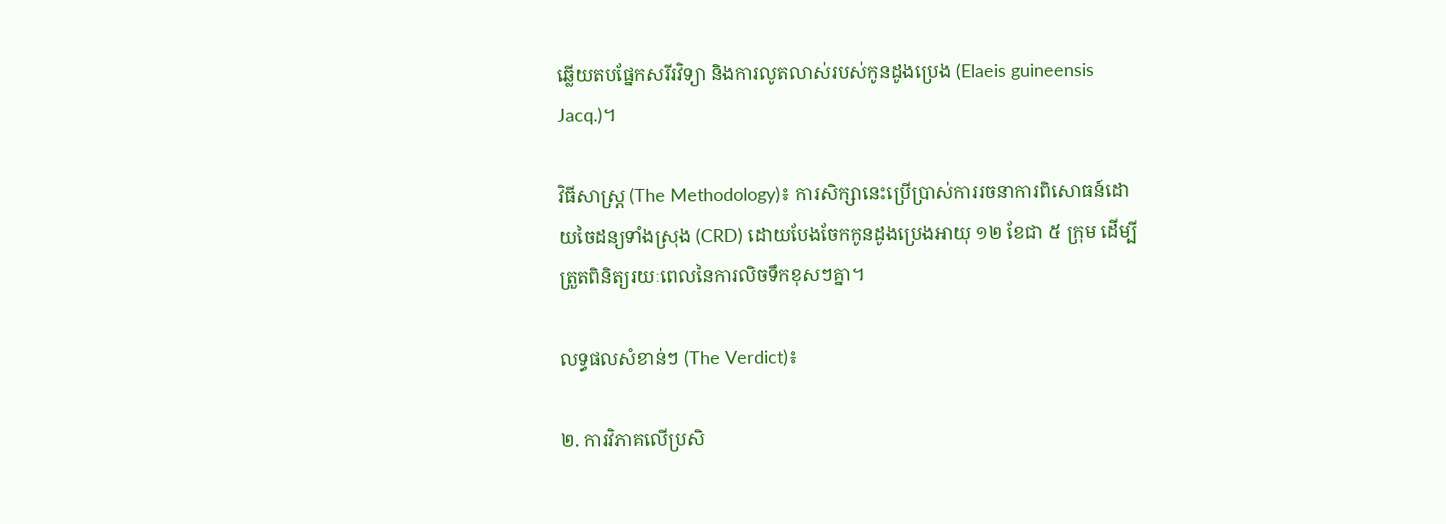ឆ្លើយតបផ្នែកសរីរវិទ្យា និងការលូតលាស់របស់កូនដូងប្រេង (Elaeis guineensis Jacq.)។

វិធីសាស្ត្រ (The Methodology)៖ ការសិក្សានេះប្រើប្រាស់ការរចនាការពិសោធន៍ដោយចៃដន្យទាំងស្រុង (CRD) ដោយបែងចែកកូនដូងប្រេងអាយុ ១២ ខែជា ៥ ក្រុម ដើម្បីត្រួតពិនិត្យរយៈពេលនៃការលិចទឹកខុសៗគ្នា។

លទ្ធផលសំខាន់ៗ (The Verdict)៖

២. ការវិភាគលើប្រសិ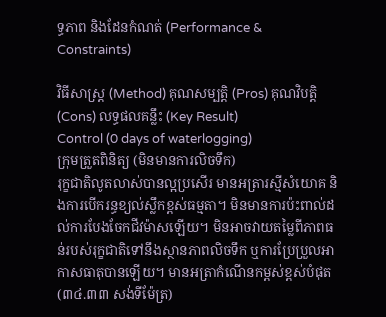ទ្ធភាព និងដែនកំណត់ (Performance & Constraints)

វិធីសាស្ត្រ (Method) គុណសម្បត្តិ (Pros) គុណវិបត្តិ (Cons) លទ្ធផលគន្លឹះ (Key Result)
Control (0 days of waterlogging)
ក្រុមត្រួតពិនិត្យ (មិនមានការលិចទឹក)
រុក្ខជាតិលូតលាស់បានល្អប្រសើរ មានអត្រារស្មីសំយោគ និងការបើករន្ធខ្យល់ស្លឹកខ្ពស់ធម្មតា។ មិនមានការប៉ះពាល់ដល់ការបែងចែកជីវម៉ាសឡើយ។ មិនអាចវាយតម្លៃពីភាពធន់របស់រុក្ខជាតិទៅនឹងស្ថានភាពលិចទឹក ឬការប្រែប្រួលអាកាសធាតុបានឡើយ។ មានអត្រាកំណើនកម្ពស់ខ្ពស់បំផុត (៣៤.៣៣ សង់ទីម៉ែត្រ)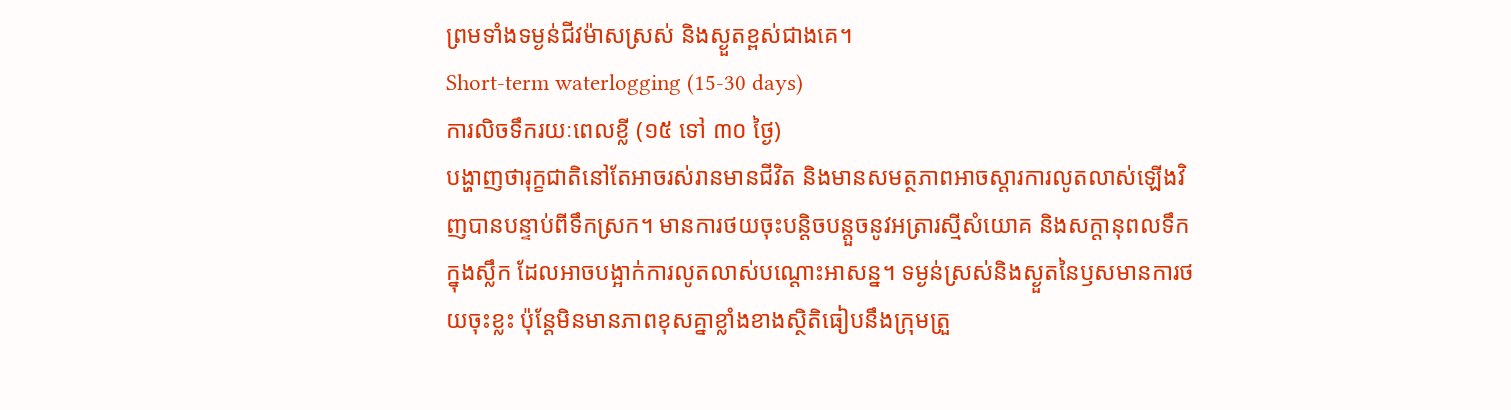ព្រមទាំងទម្ងន់ជីវម៉ាសស្រស់ និងស្ងួតខ្ពស់ជាងគេ។
Short-term waterlogging (15-30 days)
ការលិចទឹករយៈពេលខ្លី (១៥ ទៅ ៣០ ថ្ងៃ)
បង្ហាញថារុក្ខជាតិនៅតែអាចរស់រានមានជីវិត និងមានសមត្ថភាពអាចស្តារការលូតលាស់ឡើងវិញបានបន្ទាប់ពីទឹកស្រក។ មានការថយចុះបន្តិចបន្តួចនូវអត្រារស្មីសំយោគ និងសក្តានុពលទឹកក្នុងស្លឹក ដែលអាចបង្អាក់ការលូតលាស់បណ្តោះអាសន្ន។ ទម្ងន់ស្រស់និងស្ងួតនៃឫសមានការថយចុះខ្លះ ប៉ុន្តែមិនមានភាពខុសគ្នាខ្លាំងខាងស្ថិតិធៀបនឹងក្រុមត្រួ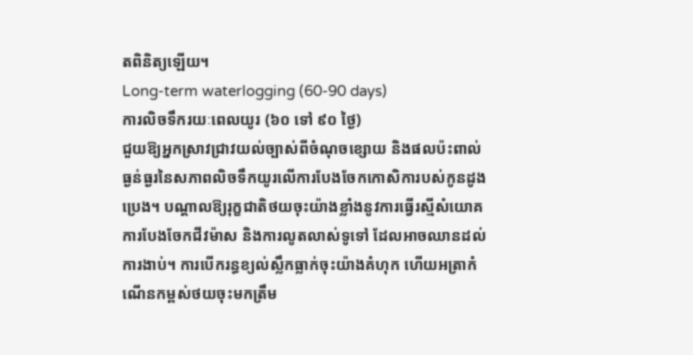តពិនិត្យឡើយ។
Long-term waterlogging (60-90 days)
ការលិចទឹករយៈពេលយូរ (៦០ ទៅ ៩០ ថ្ងៃ)
ជួយឱ្យអ្នកស្រាវជ្រាវយល់ច្បាស់ពីចំណុចខ្សោយ និងផលប៉ះពាល់ធ្ងន់ធ្ងរនៃសភាពលិចទឹកយូរលើការបែងចែកកោសិការបស់កូនដូងប្រេង។ បណ្តាលឱ្យរុក្ខជាតិថយចុះយ៉ាងខ្លាំងនូវការធ្វើរស្មីសំយោគ ការបែងចែកជីវម៉ាស និងការលូតលាស់ទូទៅ ដែលអាចឈានដល់ការងាប់។ ការបើករន្ធខ្យល់ស្លឹកធ្លាក់ចុះយ៉ាងគំហុក ហើយអត្រាកំណើនកម្ពស់ថយចុះមកត្រឹម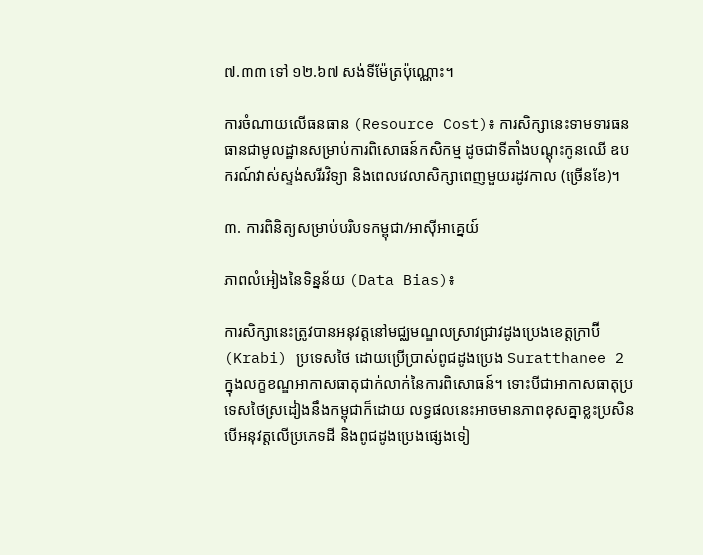៧.៣៣ ទៅ ១២.៦៧ សង់ទីម៉ែត្រប៉ុណ្ណោះ។

ការចំណាយលើធនធាន (Resource Cost)៖ ការសិក្សានេះទាមទារធនធានជាមូលដ្ឋានសម្រាប់ការពិសោធន៍កសិកម្ម ដូចជាទីតាំងបណ្តុះកូនឈើ ឧបករណ៍វាស់ស្ទង់សរីរវិទ្យា និងពេលវេលាសិក្សាពេញមួយរដូវកាល (ច្រើនខែ)។

៣. ការពិនិត្យសម្រាប់បរិបទកម្ពុជា/អាស៊ីអាគ្នេយ៍

ភាពលំអៀងនៃទិន្នន័យ (Data Bias)៖

ការសិក្សានេះត្រូវបានអនុវត្តនៅមជ្ឈមណ្ឌលស្រាវជ្រាវដូងប្រេងខេត្តក្រាប៊ី (Krabi) ប្រទេសថៃ ដោយប្រើប្រាស់ពូជដូងប្រេង Suratthanee 2 ក្នុងលក្ខខណ្ឌអាកាសធាតុជាក់លាក់នៃការពិសោធន៍។ ទោះបីជាអាកាសធាតុប្រទេសថៃស្រដៀងនឹងកម្ពុជាក៏ដោយ លទ្ធផលនេះអាចមានភាពខុសគ្នាខ្លះប្រសិនបើអនុវត្តលើប្រភេទដី និងពូជដូងប្រេងផ្សេងទៀ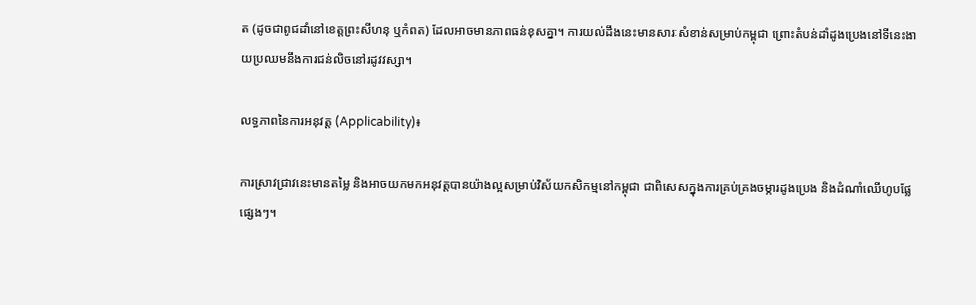ត (ដូចជាពូជដាំនៅខេត្តព្រះសីហនុ ឬកំពត) ដែលអាចមានភាពធន់ខុសគ្នា។ ការយល់ដឹងនេះមានសារៈសំខាន់សម្រាប់កម្ពុជា ព្រោះតំបន់ដាំដូងប្រេងនៅទីនេះងាយប្រឈមនឹងការជន់លិចនៅរដូវវស្សា។

លទ្ធភាពនៃការអនុវត្ត (Applicability)៖

ការស្រាវជ្រាវនេះមានតម្លៃ និងអាចយកមកអនុវត្តបានយ៉ាងល្អសម្រាប់វិស័យកសិកម្មនៅកម្ពុជា ជាពិសេសក្នុងការគ្រប់គ្រងចម្ការដូងប្រេង និងដំណាំឈើហូបផ្លែផ្សេងៗ។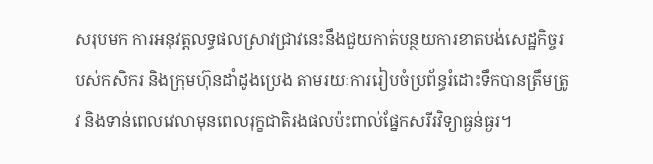សរុបមក ការអនុវត្តលទ្ធផលស្រាវជ្រាវនេះនឹងជួយកាត់បន្ថយការខាតបង់សេដ្ឋកិច្ចរបស់កសិករ និងក្រុមហ៊ុនដាំដូងប្រេង តាមរយៈការរៀបចំប្រព័ន្ធរំដោះទឹកបានត្រឹមត្រូវ និងទាន់ពេលវេលាមុនពេលរុក្ខជាតិរងផលប៉ះពាល់ផ្នែកសរីរវិទ្យាធ្ងន់ធ្ងរ។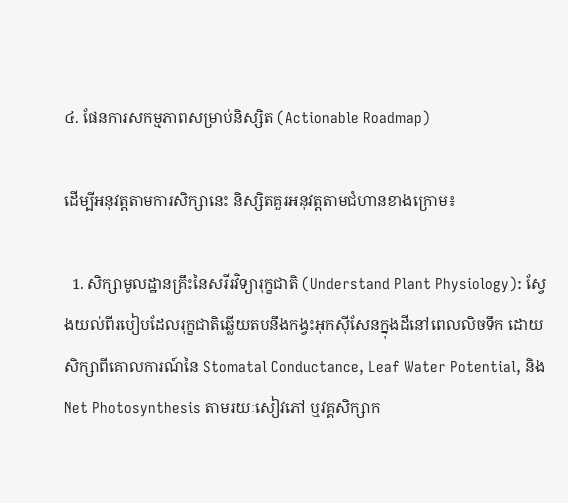៤. ផែនការសកម្មភាពសម្រាប់និស្សិត (Actionable Roadmap)

ដើម្បីអនុវត្តតាមការសិក្សានេះ និស្សិតគួរអនុវត្តតាមជំហានខាងក្រោម៖

  1. សិក្សាមូលដ្ឋានគ្រឹះនៃសរីរវិទ្យារុក្ខជាតិ (Understand Plant Physiology): ស្វែងយល់ពីរបៀបដែលរុក្ខជាតិឆ្លើយតបនឹងកង្វះអុកស៊ីសែនក្នុងដីនៅពេលលិចទឹក ដោយសិក្សាពីគោលការណ៍នៃ Stomatal Conductance, Leaf Water Potential, និង Net Photosynthesis តាមរយៈសៀវភៅ ឬវគ្គសិក្សាក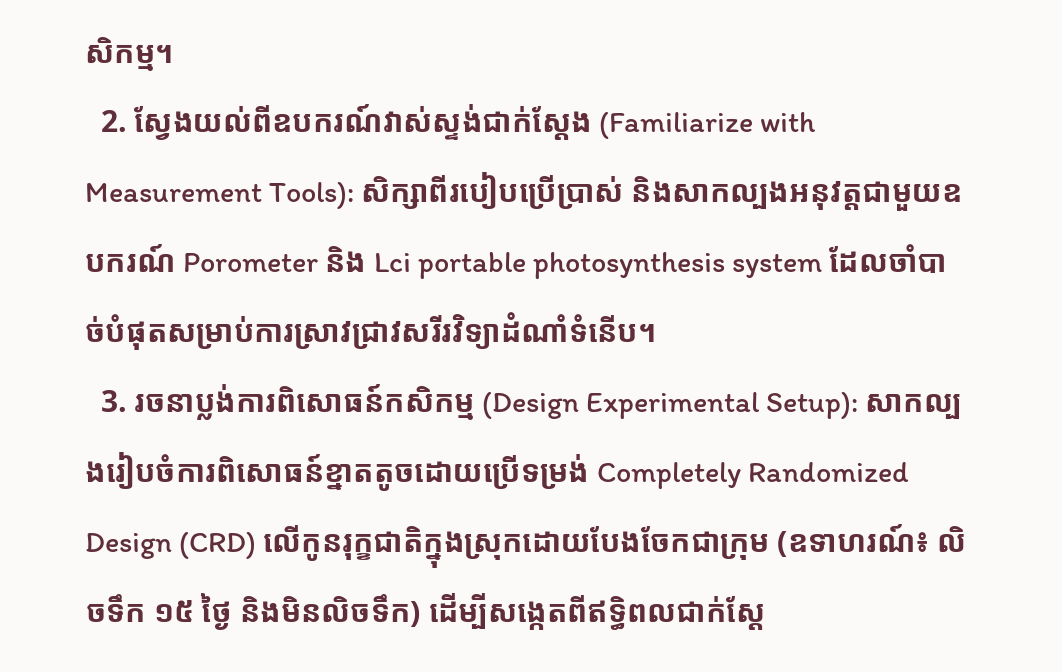សិកម្ម។
  2. ស្វែងយល់ពីឧបករណ៍វាស់ស្ទង់ជាក់ស្តែង (Familiarize with Measurement Tools): សិក្សាពីរបៀបប្រើប្រាស់ និងសាកល្បងអនុវត្តជាមួយឧបករណ៍ Porometer និង Lci portable photosynthesis system ដែលចាំបាច់បំផុតសម្រាប់ការស្រាវជ្រាវសរីរវិទ្យាដំណាំទំនើប។
  3. រចនាប្លង់ការពិសោធន៍កសិកម្ម (Design Experimental Setup): សាកល្បងរៀបចំការពិសោធន៍ខ្នាតតូចដោយប្រើទម្រង់ Completely Randomized Design (CRD) លើកូនរុក្ខជាតិក្នុងស្រុកដោយបែងចែកជាក្រុម (ឧទាហរណ៍៖ លិចទឹក ១៥ ថ្ងៃ និងមិនលិចទឹក) ដើម្បីសង្កេតពីឥទ្ធិពលជាក់ស្តែ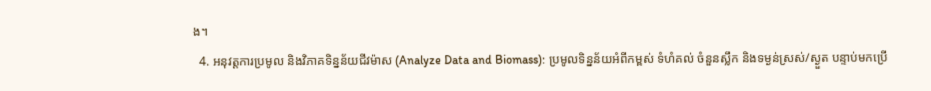ង។
  4. អនុវត្តការប្រមូល និងវិភាគទិន្នន័យជីវម៉ាស (Analyze Data and Biomass): ប្រមូលទិន្នន័យអំពីកម្ពស់ ទំហំគល់ ចំនួនស្លឹក និងទម្ងន់ស្រស់/ស្ងួត បន្ទាប់មកប្រើ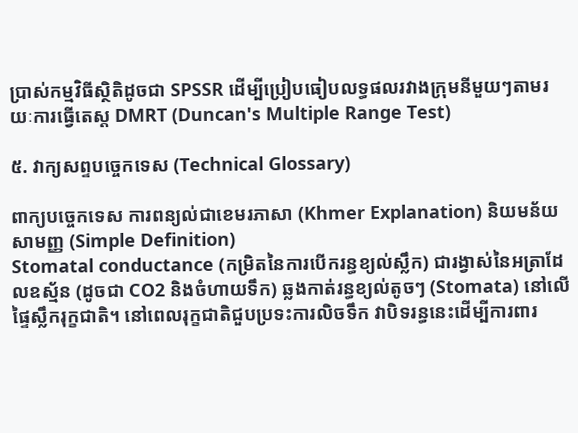ប្រាស់កម្មវិធីស្ថិតិដូចជា SPSSR ដើម្បីប្រៀបធៀបលទ្ធផលរវាងក្រុមនីមួយៗតាមរយៈការធ្វើតេស្ត DMRT (Duncan's Multiple Range Test)

៥. វាក្យសព្ទបច្ចេកទេស (Technical Glossary)

ពាក្យបច្ចេកទេស ការពន្យល់ជាខេមរភាសា (Khmer Explanation) និយមន័យសាមញ្ញ (Simple Definition)
Stomatal conductance (កម្រិតនៃការបើករន្ធខ្យល់ស្លឹក) ជារង្វាស់នៃអត្រាដែលឧស្ម័ន (ដូចជា CO2 និងចំហាយទឹក) ឆ្លងកាត់រន្ធខ្យល់តូចៗ (Stomata) នៅលើផ្ទៃស្លឹករុក្ខជាតិ។ នៅពេលរុក្ខជាតិជួបប្រទះការលិចទឹក វាបិទរន្ធនេះដើម្បីការពារ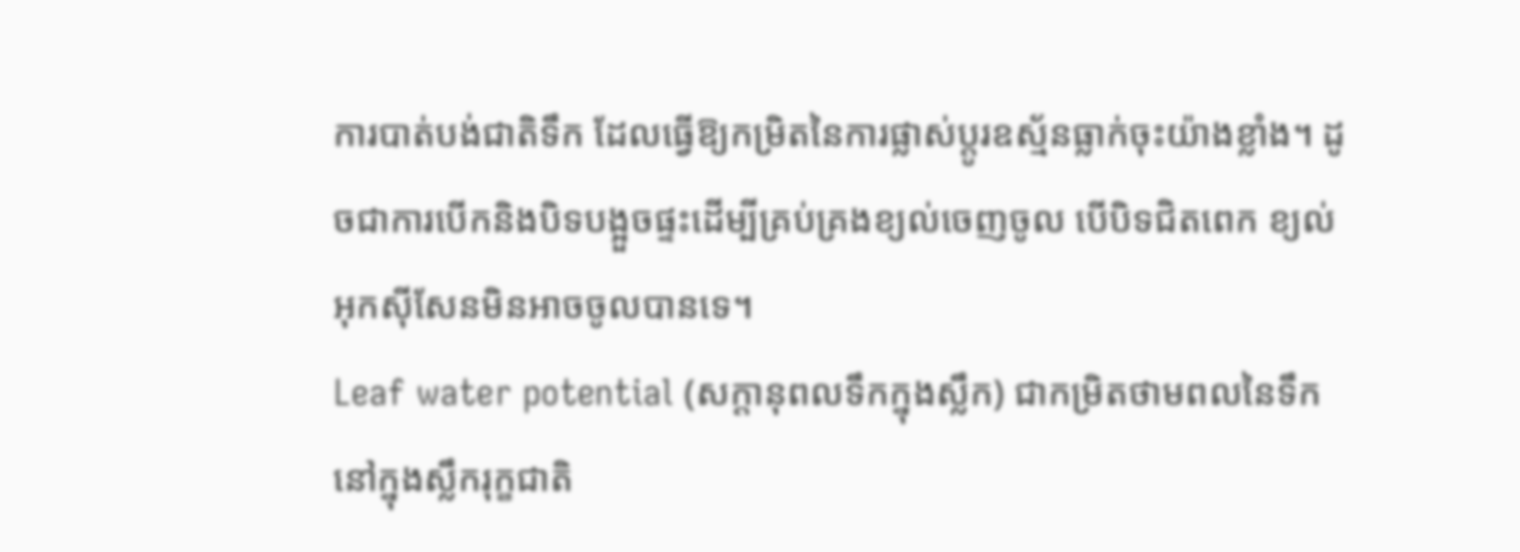ការបាត់បង់ជាតិទឹក ដែលធ្វើឱ្យកម្រិតនៃការផ្លាស់ប្តូរឧស្ម័នធ្លាក់ចុះយ៉ាងខ្លាំង។ ដូចជាការបើកនិងបិទបង្អួចផ្ទះដើម្បីគ្រប់គ្រងខ្យល់ចេញចូល បើបិទជិតពេក ខ្យល់អុកស៊ីសែនមិនអាចចូលបានទេ។
Leaf water potential (សក្តានុពលទឹកក្នុងស្លឹក) ជាកម្រិតថាមពលនៃទឹកនៅក្នុងស្លឹករុក្ខជាតិ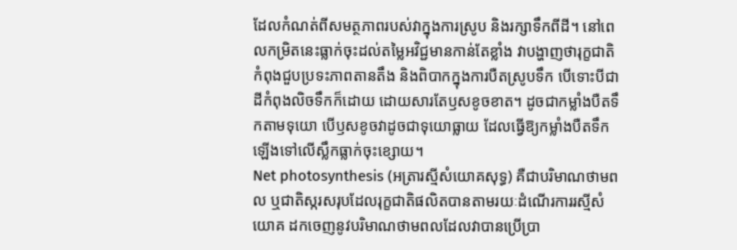ដែលកំណត់ពីសមត្ថភាពរបស់វាក្នុងការស្រូប និងរក្សាទឹកពីដី។ នៅពេលកម្រិតនេះធ្លាក់ចុះដល់តម្លៃអវិជ្ជមានកាន់តែខ្លាំង វាបង្ហាញថារុក្ខជាតិកំពុងជួបប្រទះភាពតានតឹង និងពិបាកក្នុងការបឺតស្រូបទឹក បើទោះបីជាដីកំពុងលិចទឹកក៏ដោយ ដោយសារតែឫសខូចខាត។ ដូចជាកម្លាំងបឺតទឹកតាមទុយោ បើឫសខូចវាដូចជាទុយោធ្លាយ ដែលធ្វើឱ្យកម្លាំងបឺតទឹកឡើងទៅលើស្លឹកធ្លាក់ចុះខ្សោយ។
Net photosynthesis (អត្រារស្មីសំយោគសុទ្ធ) គឺជាបរិមាណថាមពល ឬជាតិស្ករសរុបដែលរុក្ខជាតិផលិតបានតាមរយៈដំណើរការរស្មីសំយោគ ដកចេញនូវបរិមាណថាមពលដែលវាបានប្រើប្រា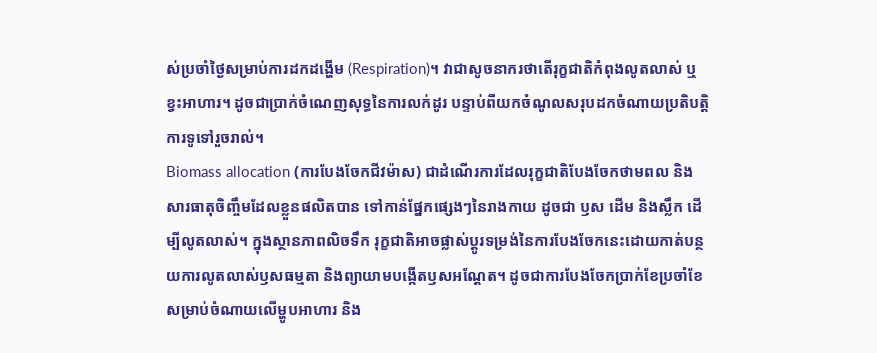ស់ប្រចាំថ្ងៃសម្រាប់ការដកដង្ហើម (Respiration)។ វាជាសូចនាករថាតើរុក្ខជាតិកំពុងលូតលាស់ ឬខ្វះអាហារ។ ដូចជាប្រាក់ចំណេញសុទ្ធនៃការលក់ដូរ បន្ទាប់ពីយកចំណូលសរុបដកចំណាយប្រតិបត្តិការទូទៅរួចរាល់។
Biomass allocation (ការបែងចែកជីវម៉ាស) ជាដំណើរការដែលរុក្ខជាតិបែងចែកថាមពល និងសារធាតុចិញ្ចឹមដែលខ្លួនផលិតបាន ទៅកាន់ផ្នែកផ្សេងៗនៃរាងកាយ ដូចជា ឫស ដើម និងស្លឹក ដើម្បីលូតលាស់។ ក្នុងស្ថានភាពលិចទឹក រុក្ខជាតិអាចផ្លាស់ប្តូរទម្រង់នៃការបែងចែកនេះដោយកាត់បន្ថយការលូតលាស់ឫសធម្មតា និងព្យាយាមបង្កើតឫសអណ្តែត។ ដូចជាការបែងចែកប្រាក់ខែប្រចាំខែសម្រាប់ចំណាយលើម្ហូបអាហារ និង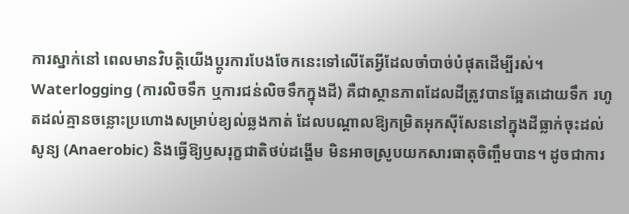ការស្នាក់នៅ ពេលមានវិបត្តិយើងប្តូរការបែងចែកនេះទៅលើតែអ្វីដែលចាំបាច់បំផុតដើម្បីរស់។
Waterlogging (ការលិចទឹក ឬការជន់លិចទឹកក្នុងដី) គឺជាស្ថានភាពដែលដីត្រូវបានឆ្អែតដោយទឹក រហូតដល់គ្មានចន្លោះប្រហោងសម្រាប់ខ្យល់ឆ្លងកាត់ ដែលបណ្តាលឱ្យកម្រិតអុកស៊ីសែននៅក្នុងដីធ្លាក់ចុះដល់សូន្យ (Anaerobic) និងធ្វើឱ្យឫសរុក្ខជាតិថប់ដង្ហើម មិនអាចស្រូបយកសារធាតុចិញ្ចឹមបាន។ ដូចជាការ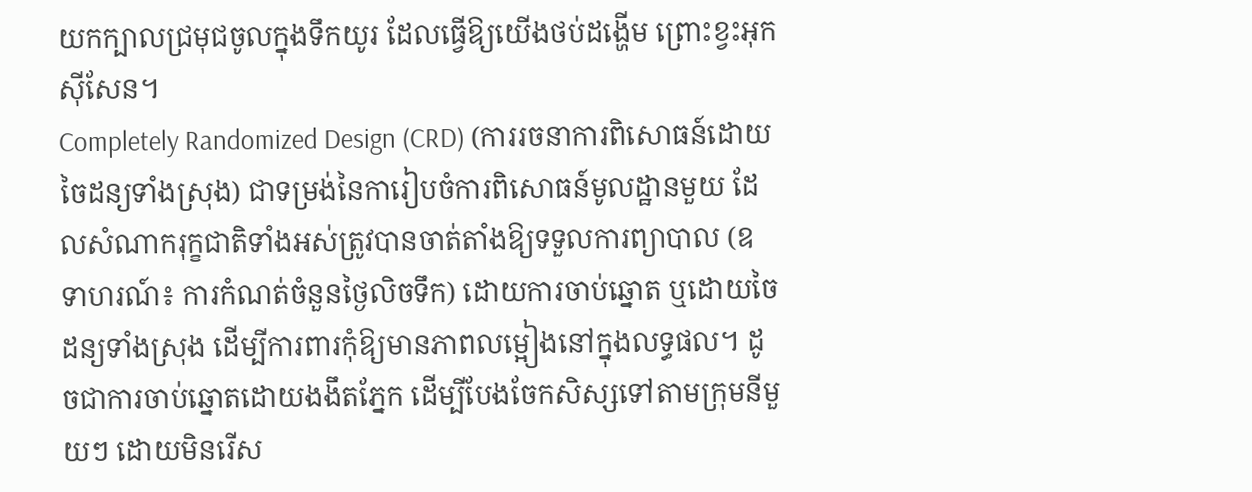យកក្បាលជ្រមុជចូលក្នុងទឹកយូរ ដែលធ្វើឱ្យយើងថប់ដង្ហើម ព្រោះខ្វះអុកស៊ីសែន។
Completely Randomized Design (CRD) (ការរចនាការពិសោធន៍ដោយចៃដន្យទាំងស្រុង) ជាទម្រង់នៃការៀបចំការពិសោធន៍មូលដ្ឋានមួយ ដែលសំណាករុក្ខជាតិទាំងអស់ត្រូវបានចាត់តាំងឱ្យទទួលការព្យាបាល (ឧទាហរណ៍៖ ការកំណត់ចំនួនថ្ងៃលិចទឹក) ដោយការចាប់ឆ្នោត ឬដោយចៃដន្យទាំងស្រុង ដើម្បីការពារកុំឱ្យមានភាពលម្អៀងនៅក្នុងលទ្ធផល។ ដូចជាការចាប់ឆ្នោតដោយងងឹតភ្នែក ដើម្បីបែងចែកសិស្សទៅតាមក្រុមនីមួយៗ ដោយមិនរើស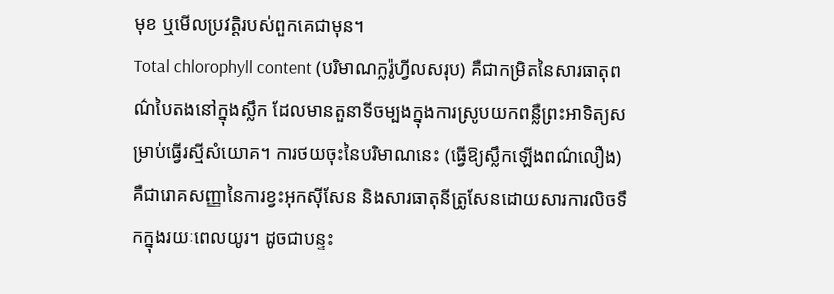មុខ ឬមើលប្រវត្តិរបស់ពួកគេជាមុន។
Total chlorophyll content (បរិមាណក្លរ៉ូហ្វីលសរុប) គឺជាកម្រិតនៃសារធាតុពណ៌បៃតងនៅក្នុងស្លឹក ដែលមានតួនាទីចម្បងក្នុងការស្រូបយកពន្លឺព្រះអាទិត្យសម្រាប់ធ្វើរស្មីសំយោគ។ ការថយចុះនៃបរិមាណនេះ (ធ្វើឱ្យស្លឹកឡើងពណ៌លឿង) គឺជារោគសញ្ញានៃការខ្វះអុកស៊ីសែន និងសារធាតុនីត្រូសែនដោយសារការលិចទឹកក្នុងរយៈពេលយូរ។ ដូចជាបន្ទះ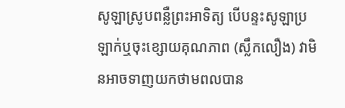សូឡាស្រូបពន្លឺព្រះអាទិត្យ បើបន្ទះសូឡាប្រឡាក់ឬចុះខ្សោយគុណភាព (ស្លឹកលឿង) វាមិនអាចទាញយកថាមពលបាន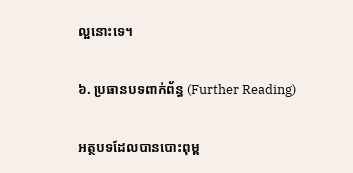ល្អនោះទេ។

៦. ប្រធានបទពាក់ព័ន្ធ (Further Reading)

អត្ថបទដែលបានបោះពុម្ព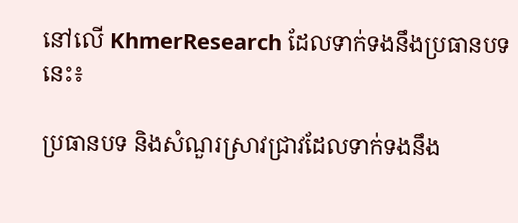នៅលើ KhmerResearch ដែលទាក់ទងនឹងប្រធានបទនេះ៖

ប្រធានបទ និងសំណួរស្រាវជ្រាវដែលទាក់ទងនឹង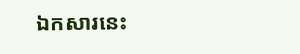ឯកសារនេះ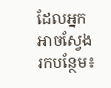ដែលអ្នកអាចស្វែងរកបន្ថែម៖